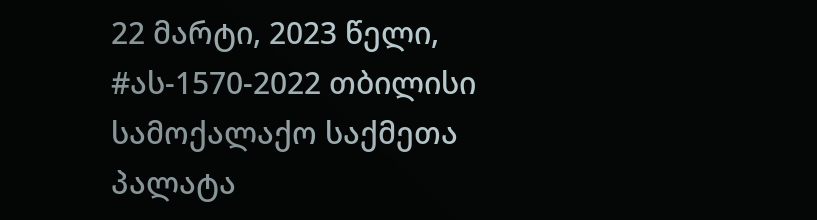22 მარტი, 2023 წელი,
#ას-1570-2022 თბილისი
სამოქალაქო საქმეთა პალატა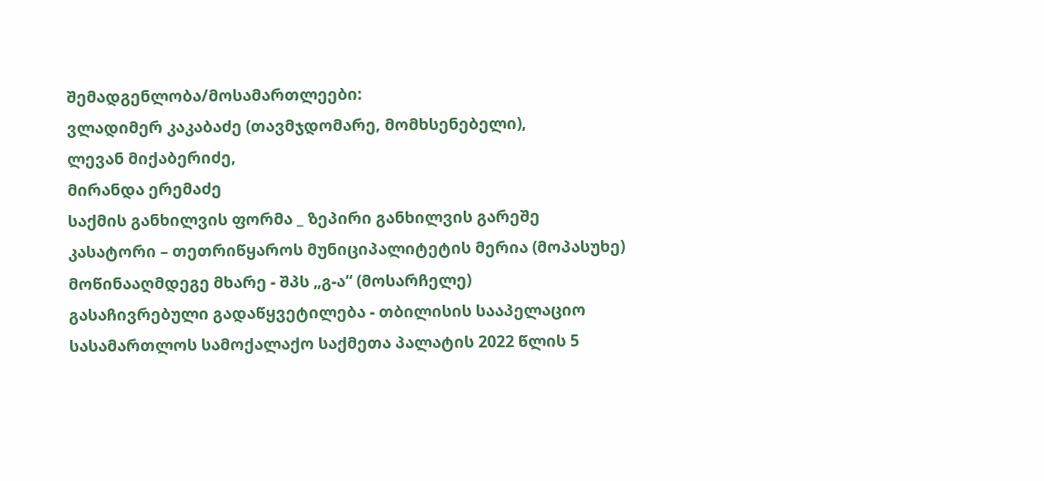შემადგენლობა/მოსამართლეები:
ვლადიმერ კაკაბაძე (თავმჯდომარე, მომხსენებელი),
ლევან მიქაბერიძე,
მირანდა ერემაძე
საქმის განხილვის ფორმა _ ზეპირი განხილვის გარეშე
კასატორი – თეთრიწყაროს მუნიციპალიტეტის მერია (მოპასუხე)
მოწინააღმდეგე მხარე - შპს „გ-ა“ (მოსარჩელე)
გასაჩივრებული გადაწყვეტილება - თბილისის სააპელაციო სასამართლოს სამოქალაქო საქმეთა პალატის 2022 წლის 5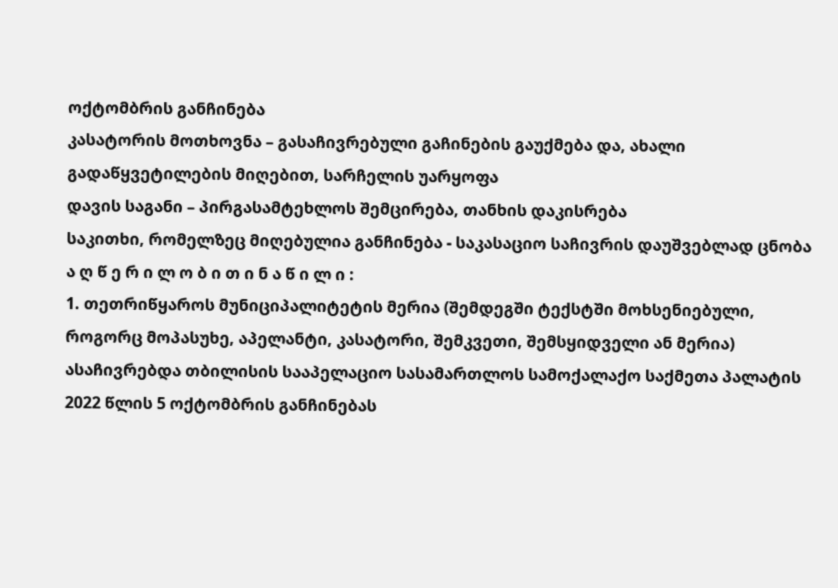ოქტომბრის განჩინება
კასატორის მოთხოვნა – გასაჩივრებული გაჩინების გაუქმება და, ახალი გადაწყვეტილების მიღებით, სარჩელის უარყოფა
დავის საგანი – პირგასამტეხლოს შემცირება, თანხის დაკისრება
საკითხი, რომელზეც მიღებულია განჩინება - საკასაციო საჩივრის დაუშვებლად ცნობა
ა ღ წ ე რ ი ლ ო ბ ი თ ი ნ ა წ ი ლ ი :
1. თეთრიწყაროს მუნიციპალიტეტის მერია (შემდეგში ტექსტში მოხსენიებული, როგორც მოპასუხე, აპელანტი, კასატორი, შემკვეთი, შემსყიდველი ან მერია) ასაჩივრებდა თბილისის სააპელაციო სასამართლოს სამოქალაქო საქმეთა პალატის 2022 წლის 5 ოქტომბრის განჩინებას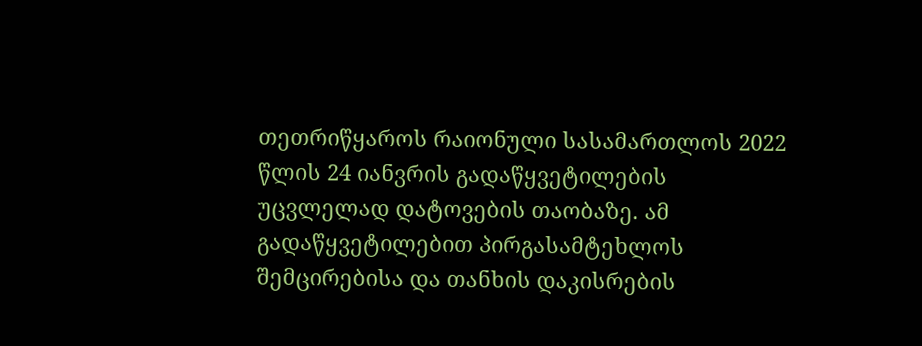თეთრიწყაროს რაიონული სასამართლოს 2022 წლის 24 იანვრის გადაწყვეტილების უცვლელად დატოვების თაობაზე. ამ გადაწყვეტილებით პირგასამტეხლოს შემცირებისა და თანხის დაკისრების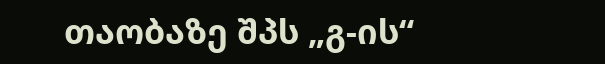თაობაზე შპს „გ-ის“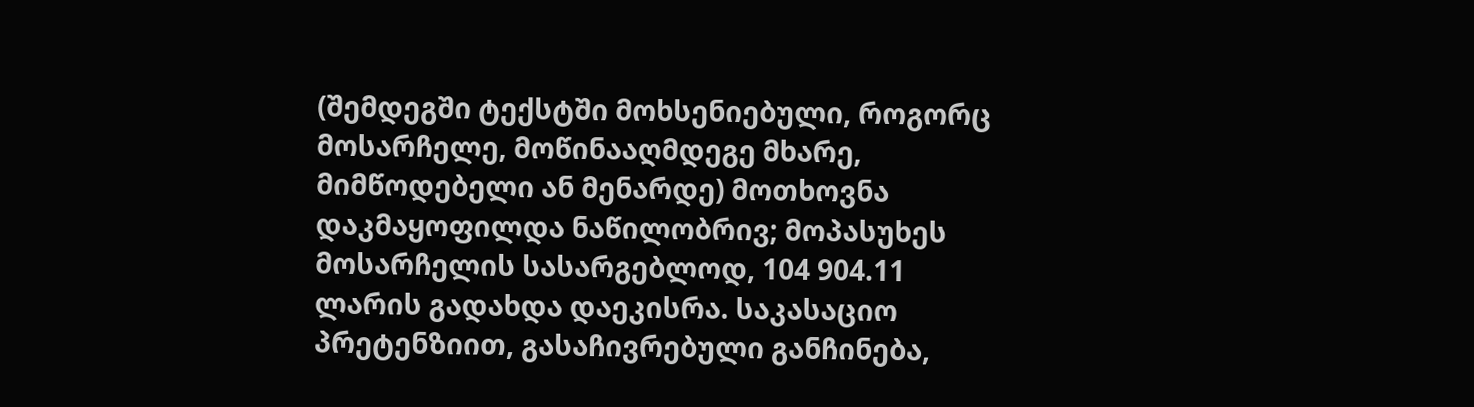(შემდეგში ტექსტში მოხსენიებული, როგორც მოსარჩელე, მოწინააღმდეგე მხარე, მიმწოდებელი ან მენარდე) მოთხოვნა დაკმაყოფილდა ნაწილობრივ; მოპასუხეს მოსარჩელის სასარგებლოდ, 104 904.11 ლარის გადახდა დაეკისრა. საკასაციო პრეტენზიით, გასაჩივრებული განჩინება,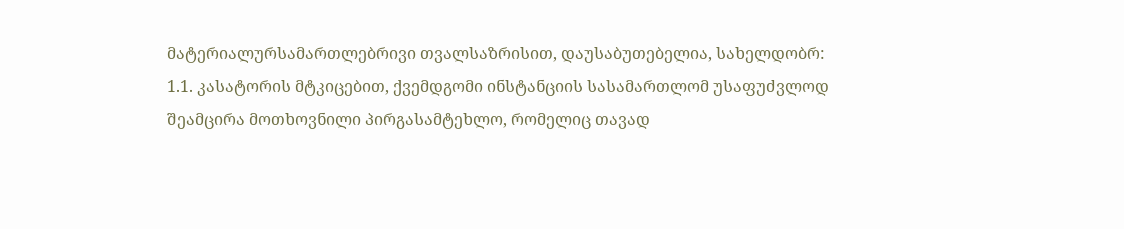მატერიალურსამართლებრივი თვალსაზრისით, დაუსაბუთებელია, სახელდობრ:
1.1. კასატორის მტკიცებით, ქვემდგომი ინსტანციის სასამართლომ უსაფუძვლოდ შეამცირა მოთხოვნილი პირგასამტეხლო, რომელიც თავად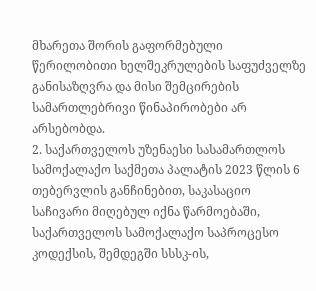მხარეთა შორის გაფორმებული წერილობითი ხელშეკრულების საფუძველზე განისაზღვრა და მისი შემცირების სამართლებრივი წინაპირობები არ არსებობდა.
2. საქართველოს უზენაესი სასამართლოს სამოქალაქო საქმეთა პალატის 2023 წლის 6 თებერვლის განჩინებით, საკასაციო საჩივარი მიღებულ იქნა წარმოებაში, საქართველოს სამოქალაქო საპროცესო კოდექსის, შემდეგში სსსკ-ის,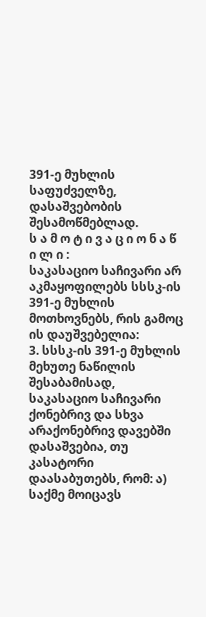391-ე მუხლის საფუძველზე, დასაშვებობის შესამოწმებლად.
ს ა მ ო ტ ი ვ ა ც ი ო ნ ა წ ი ლ ი :
საკასაციო საჩივარი არ აკმაყოფილებს სსსკ-ის 391-ე მუხლის მოთხოვნებს, რის გამოც ის დაუშვებელია:
3. სსსკ-ის 391-ე მუხლის მეხუთე ნაწილის შესაბამისად, საკასაციო საჩივარი ქონებრივ და სხვა არაქონებრივ დავებში დასაშვებია, თუ კასატორი დაასაბუთებს, რომ: ა) საქმე მოიცავს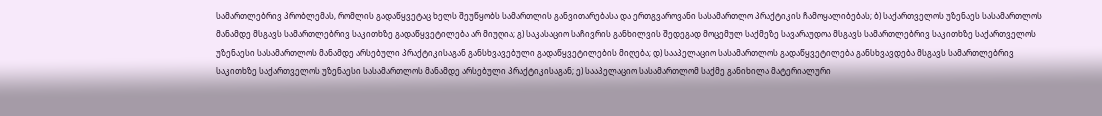სამართლებრივ პრობლემას, რომლის გადაწყვეტაც ხელს შეუწყობს სამართლის განვითარებასა და ერთგვაროვანი სასამართლო პრაქტიკის ჩამოყალიბებას; ბ) საქართველოს უზენაეს სასამართლოს მანამდე მსგავს სამართლებრივ საკითხზე გადაწყვეტილება არ მიუღია; გ) საკასაციო საჩივრის განხილვის შედეგად მოცემულ საქმეზე სავარაუდოა მსგავს სამართლებრივ საკითხზე საქართველოს უზენაესი სასამართლოს მანამდე არსებული პრაქტიკისაგან განსხვავებული გადაწყვეტილების მიღება; დ) სააპელაციო სასამართლოს გადაწყვეტილება განსხვავდება მსგავს სამართლებრივ საკითხზე საქართველოს უზენაესი სასამართლოს მანამდე არსებული პრაქტიკისაგან; ე) სააპელაციო სასამართლომ საქმე განიხილა მატერიალური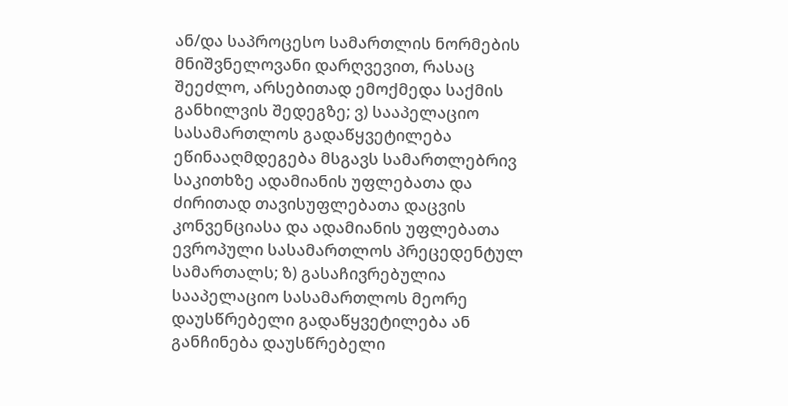ან/და საპროცესო სამართლის ნორმების მნიშვნელოვანი დარღვევით, რასაც შეეძლო, არსებითად ემოქმედა საქმის განხილვის შედეგზე; ვ) სააპელაციო სასამართლოს გადაწყვეტილება ეწინააღმდეგება მსგავს სამართლებრივ საკითხზე ადამიანის უფლებათა და ძირითად თავისუფლებათა დაცვის კონვენციასა და ადამიანის უფლებათა ევროპული სასამართლოს პრეცედენტულ სამართალს; ზ) გასაჩივრებულია სააპელაციო სასამართლოს მეორე დაუსწრებელი გადაწყვეტილება ან განჩინება დაუსწრებელი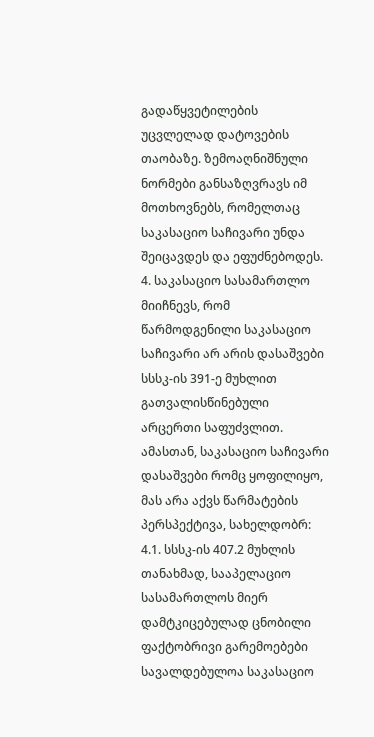გადაწყვეტილების უცვლელად დატოვების თაობაზე. ზემოაღნიშნული ნორმები განსაზღვრავს იმ მოთხოვნებს, რომელთაც საკასაციო საჩივარი უნდა შეიცავდეს და ეფუძნებოდეს.
4. საკასაციო სასამართლო მიიჩნევს, რომ წარმოდგენილი საკასაციო საჩივარი არ არის დასაშვები სსსკ-ის 391-ე მუხლით გათვალისწინებული არცერთი საფუძვლით. ამასთან, საკასაციო საჩივარი დასაშვები რომც ყოფილიყო, მას არა აქვს წარმატების პერსპექტივა, სახელდობრ:
4.1. სსსკ-ის 407.2 მუხლის თანახმად, სააპელაციო სასამართლოს მიერ დამტკიცებულად ცნობილი ფაქტობრივი გარემოებები სავალდებულოა საკასაციო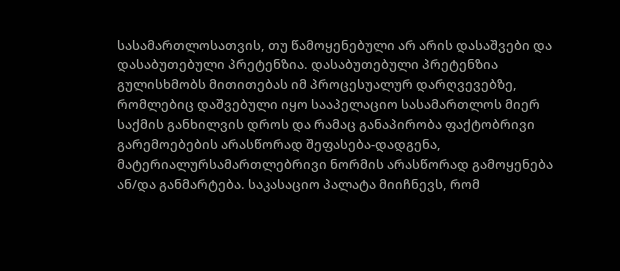სასამართლოსათვის, თუ წამოყენებული არ არის დასაშვები და დასაბუთებული პრეტენზია. დასაბუთებული პრეტენზია გულისხმობს მითითებას იმ პროცესუალურ დარღვევებზე, რომლებიც დაშვებული იყო სააპელაციო სასამართლოს მიერ საქმის განხილვის დროს და რამაც განაპირობა ფაქტობრივი გარემოებების არასწორად შეფასება-დადგენა, მატერიალურსამართლებრივი ნორმის არასწორად გამოყენება ან/და განმარტება. საკასაციო პალატა მიიჩნევს, რომ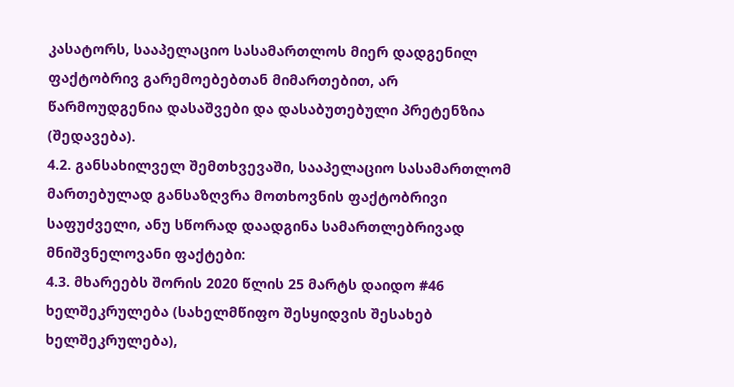კასატორს, სააპელაციო სასამართლოს მიერ დადგენილ ფაქტობრივ გარემოებებთან მიმართებით, არ წარმოუდგენია დასაშვები და დასაბუთებული პრეტენზია (შედავება).
4.2. განსახილველ შემთხვევაში, სააპელაციო სასამართლომ მართებულად განსაზღვრა მოთხოვნის ფაქტობრივი საფუძველი, ანუ სწორად დაადგინა სამართლებრივად მნიშვნელოვანი ფაქტები:
4.3. მხარეებს შორის 2020 წლის 25 მარტს დაიდო #46 ხელშეკრულება (სახელმწიფო შესყიდვის შესახებ ხელშეკრულება),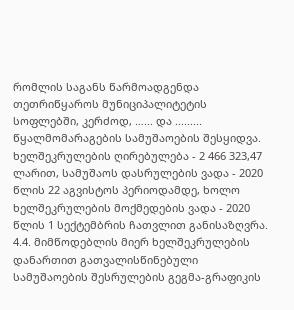რომლის საგანს წარმოადგენდა თეთრიწყაროს მუნიციპალიტეტის სოფლებში, კერძოდ, …... და ......... წყალმომარაგების სამუშაოების შესყიდვა. ხელშეკრულების ღირებულება - 2 466 323,47 ლარით, სამუშაოს დასრულების ვადა - 2020 წლის 22 აგვისტოს პერიოდამდე, ხოლო ხელშეკრულების მოქმედების ვადა - 2020 წლის 1 სექტემბრის ჩათვლით განისაზღვრა.
4.4. მიმწოდებლის მიერ ხელშეკრულების დანართით გათვალისწინებული სამუშაოების შესრულების გეგმა-გრაფიკის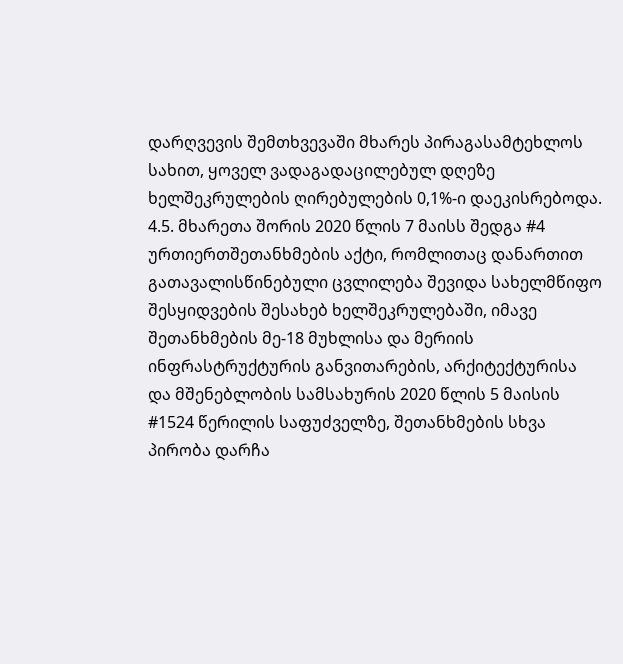დარღვევის შემთხვევაში მხარეს პირაგასამტეხლოს სახით, ყოველ ვადაგადაცილებულ დღეზე ხელშეკრულების ღირებულების 0,1%-ი დაეკისრებოდა.
4.5. მხარეთა შორის 2020 წლის 7 მაისს შედგა #4 ურთიერთშეთანხმების აქტი, რომლითაც დანართით გათავალისწინებული ცვლილება შევიდა სახელმწიფო შესყიდვების შესახებ ხელშეკრულებაში, იმავე შეთანხმების მე-18 მუხლისა და მერიის ინფრასტრუქტურის განვითარების, არქიტექტურისა და მშენებლობის სამსახურის 2020 წლის 5 მაისის #1524 წერილის საფუძველზე, შეთანხმების სხვა პირობა დარჩა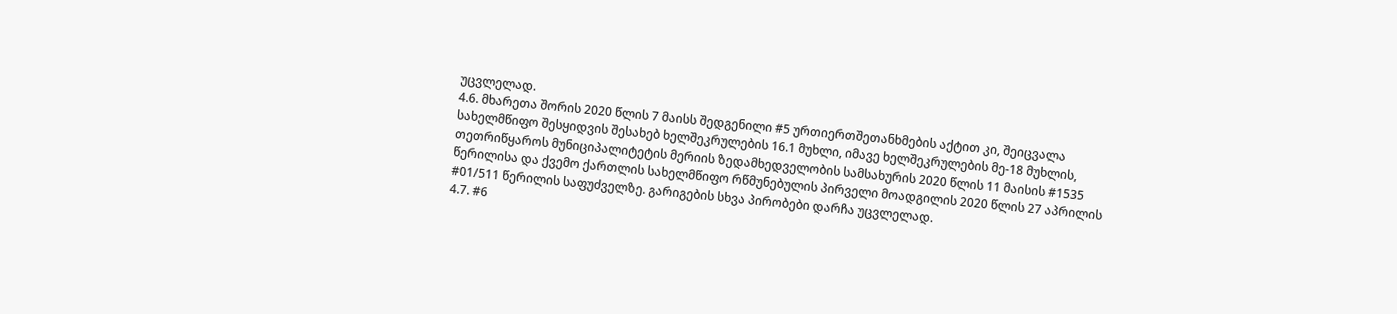უცვლელად.
4.6. მხარეთა შორის 2020 წლის 7 მაისს შედგენილი #5 ურთიერთშეთანხმების აქტით კი, შეიცვალა სახელმწიფო შესყიდვის შესახებ ხელშეკრულების 16.1 მუხლი, იმავე ხელშეკრულების მე-18 მუხლის, თეთრიწყაროს მუნიციპალიტეტის მერიის ზედამხედველობის სამსახურის 2020 წლის 11 მაისის #1535 წერილისა და ქვემო ქართლის სახელმწიფო რწმუნებულის პირველი მოადგილის 2020 წლის 27 აპრილის #01/511 წერილის საფუძველზე. გარიგების სხვა პირობები დარჩა უცვლელად.
4.7. #6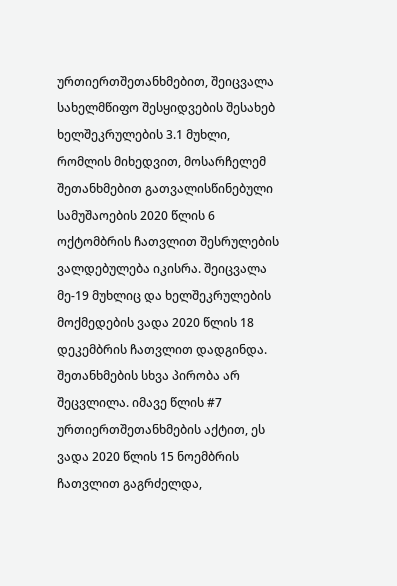ურთიერთშეთანხმებით, შეიცვალა სახელმწიფო შესყიდვების შესახებ ხელშეკრულების 3.1 მუხლი, რომლის მიხედვით, მოსარჩელემ შეთანხმებით გათვალისწინებული სამუშაოების 2020 წლის 6 ოქტომბრის ჩათვლით შესრულების ვალდებულება იკისრა. შეიცვალა მე-19 მუხლიც და ხელშეკრულების მოქმედების ვადა 2020 წლის 18 დეკემბრის ჩათვლით დადგინდა. შეთანხმების სხვა პირობა არ შეცვლილა. იმავე წლის #7 ურთიერთშეთანხმების აქტით, ეს ვადა 2020 წლის 15 ნოემბრის ჩათვლით გაგრძელდა,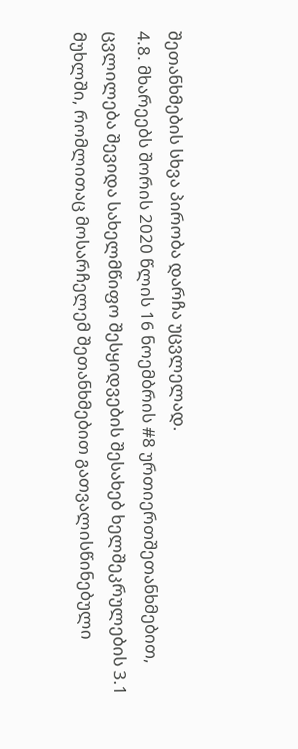შეთანხმების სხვა პირობა დარჩა უცვლელად.
4.8. მხარეებს შორის 2020 წლის 16 ნოემბრის #8 ურთიერთშეთანხმებით, ცვლილება შევიდა სახელმწიფო შესყიდვების შესახებ ხელშეკრულების 3.1 მუხლში, რომლითაც მოსარჩელემ შეთანხმებით გათვალისწინებული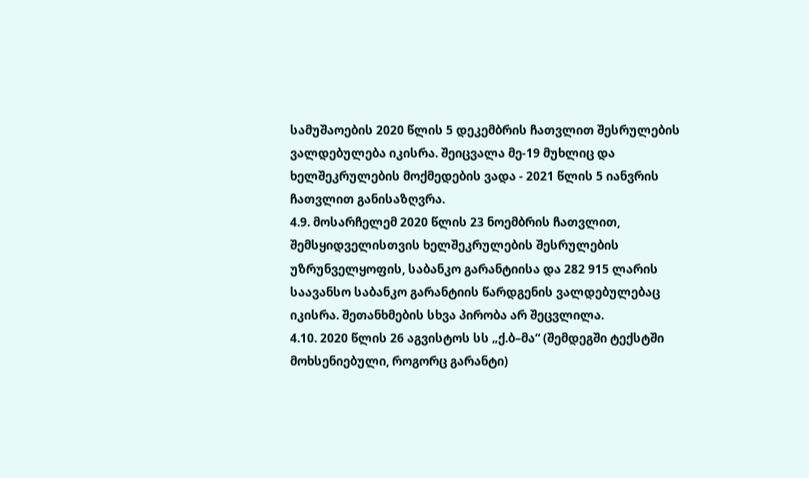სამუშაოების 2020 წლის 5 დეკემბრის ჩათვლით შესრულების ვალდებულება იკისრა. შეიცვალა მე-19 მუხლიც და ხელშეკრულების მოქმედების ვადა - 2021 წლის 5 იანვრის ჩათვლით განისაზღვრა.
4.9. მოსარჩელემ 2020 წლის 23 ნოემბრის ჩათვლით, შემსყიდველისთვის ხელშეკრულების შესრულების უზრუნველყოფის, საბანკო გარანტიისა და 282 915 ლარის საავანსო საბანკო გარანტიის წარდგენის ვალდებულებაც იკისრა. შეთანხმების სხვა პირობა არ შეცვლილა.
4.10. 2020 წლის 26 აგვისტოს სს „ქ.ბ–მა“ (შემდეგში ტექსტში მოხსენიებული, როგორც გარანტი)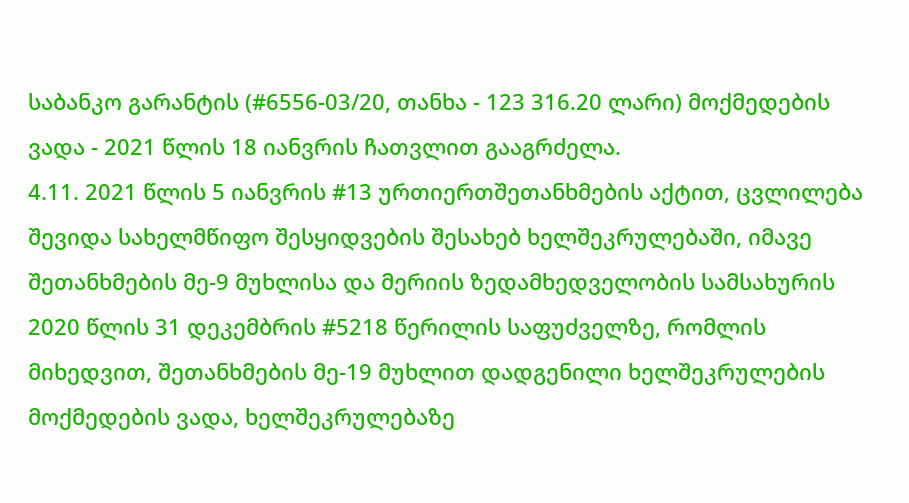საბანკო გარანტის (#6556-03/20, თანხა - 123 316.20 ლარი) მოქმედების ვადა - 2021 წლის 18 იანვრის ჩათვლით გააგრძელა.
4.11. 2021 წლის 5 იანვრის #13 ურთიერთშეთანხმების აქტით, ცვლილება შევიდა სახელმწიფო შესყიდვების შესახებ ხელშეკრულებაში, იმავე შეთანხმების მე-9 მუხლისა და მერიის ზედამხედველობის სამსახურის 2020 წლის 31 დეკემბრის #5218 წერილის საფუძველზე, რომლის მიხედვით, შეთანხმების მე-19 მუხლით დადგენილი ხელშეკრულების მოქმედების ვადა, ხელშეკრულებაზე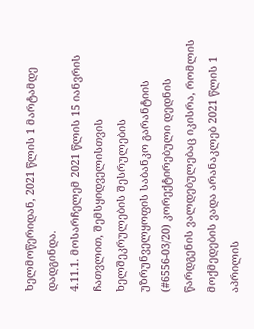ხელმოწერიდან, 2021 წლის 1 მარტამდე დადგინდა.
4.11.1. მოსარჩელემ 2021 წლის 15 იანვრის ჩათვლით, შემსყიდველისთვის ხელშეკრულების შესრულების უზრუნველყოფის საბანკო გარანტიის (#6556-03/20) კორექტირებული დედნის წარდგენის ვალდებულებაც იკისრა, რომლის მოქმედების ვადა არანაკლებ 2021 წლის 1 აპრილის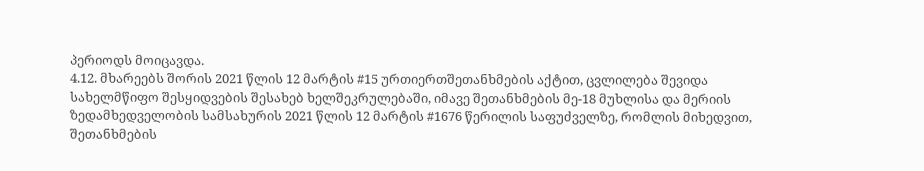პერიოდს მოიცავდა.
4.12. მხარეებს შორის 2021 წლის 12 მარტის #15 ურთიერთშეთანხმების აქტით, ცვლილება შევიდა სახელმწიფო შესყიდვების შესახებ ხელშეკრულებაში, იმავე შეთანხმების მე-18 მუხლისა და მერიის ზედამხედველობის სამსახურის 2021 წლის 12 მარტის #1676 წერილის საფუძველზე, რომლის მიხედვით, შეთანხმების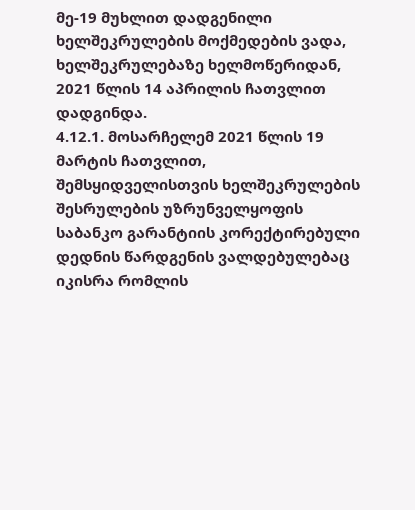მე-19 მუხლით დადგენილი ხელშეკრულების მოქმედების ვადა, ხელშეკრულებაზე ხელმოწერიდან, 2021 წლის 14 აპრილის ჩათვლით დადგინდა.
4.12.1. მოსარჩელემ 2021 წლის 19 მარტის ჩათვლით, შემსყიდველისთვის ხელშეკრულების შესრულების უზრუნველყოფის საბანკო გარანტიის კორექტირებული დედნის წარდგენის ვალდებულებაც იკისრა რომლის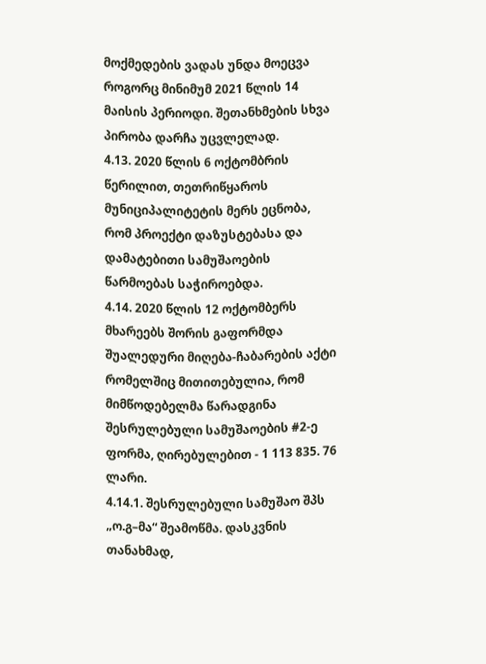მოქმედების ვადას უნდა მოეცვა როგორც მინიმუმ 2021 წლის 14 მაისის პერიოდი. შეთანხმების სხვა პირობა დარჩა უცვლელად.
4.13. 2020 წლის 6 ოქტომბრის წერილით, თეთრიწყაროს მუნიციპალიტეტის მერს ეცნობა, რომ პროექტი დაზუსტებასა და დამატებითი სამუშაოების წარმოებას საჭიროებდა.
4.14. 2020 წლის 12 ოქტომბერს მხარეებს შორის გაფორმდა შუალედური მიღება-ჩაბარების აქტი რომელშიც მითითებულია, რომ მიმწოდებელმა წარადგინა შესრულებული სამუშაოების #2-ე ფორმა, ღირებულებით - 1 113 835. 76 ლარი.
4.14.1. შესრულებული სამუშაო შპს „ო.გ–მა“ შეამოწმა. დასკვნის თანახმად,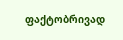ფაქტობრივად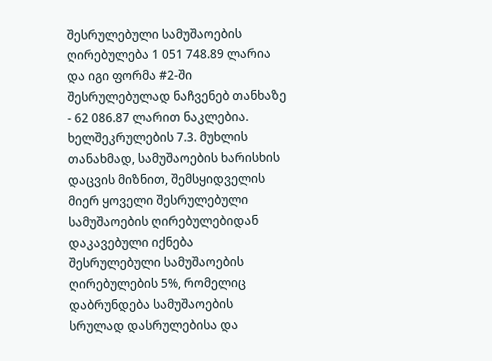შესრულებული სამუშაოების ღირებულება 1 051 748.89 ლარია და იგი ფორმა #2-ში შესრულებულად ნაჩვენებ თანხაზე - 62 086.87 ლარით ნაკლებია. ხელშეკრულების 7.3. მუხლის თანახმად, სამუშაოების ხარისხის დაცვის მიზნით, შემსყიდველის მიერ ყოველი შესრულებული სამუშაოების ღირებულებიდან დაკავებული იქნება შესრულებული სამუშაოების ღირებულების 5%, რომელიც დაბრუნდება სამუშაოების სრულად დასრულებისა და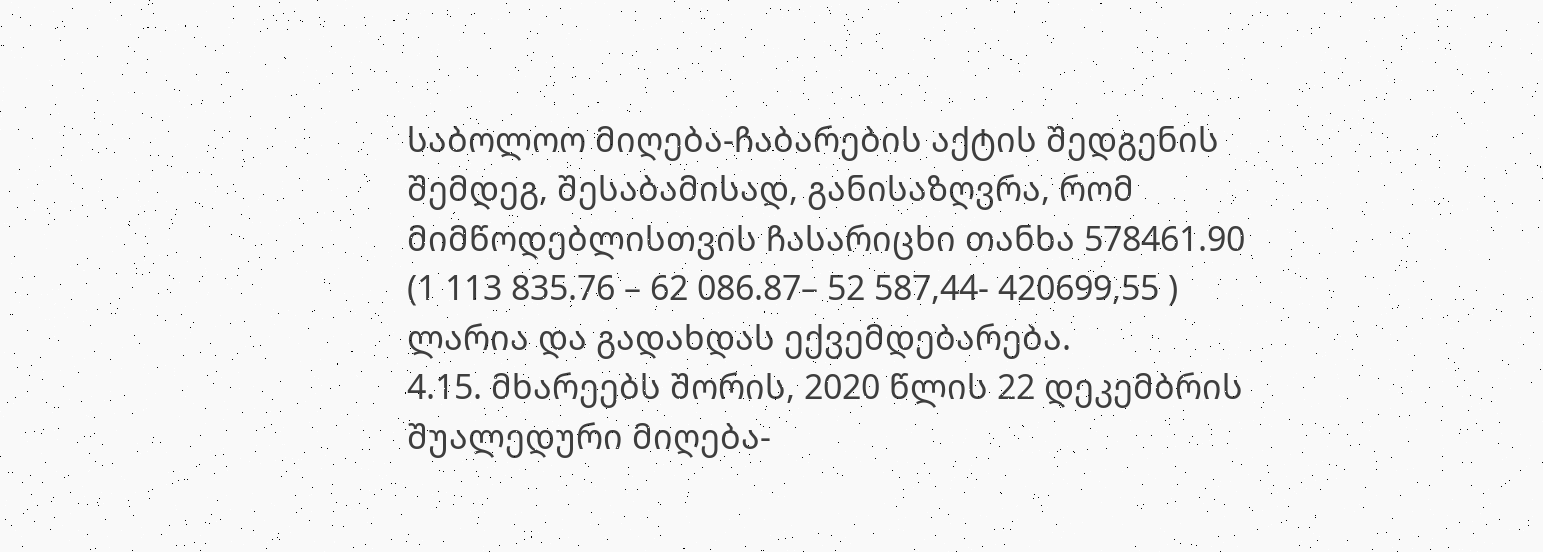საბოლოო მიღება-ჩაბარების აქტის შედგენის შემდეგ, შესაბამისად, განისაზღვრა, რომ მიმწოდებლისთვის ჩასარიცხი თანხა 578461.90 (1 113 835.76 – 62 086.87– 52 587,44- 420699,55 ) ლარია და გადახდას ექვემდებარება.
4.15. მხარეებს შორის, 2020 წლის 22 დეკემბრის შუალედური მიღება-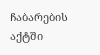ჩაბარების აქტში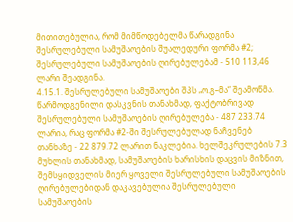მითითებულია, რომ მიმწოდებელმა წარადგინა შესრულებული სამუშაოების შუალედური ფორმა #2; შესრულებული სამუშაოების ღირებულებამ - 510 113,46 ლარი შეადგინა.
4.15.1. შესრულებული სამუშაოები შპს „ო.გ–მა“ შეამოწმა. წარმოდგენილი დასკვნის თანახმად, ფაქტობრივად შესრულებული სამუშაოების ღირებულება - 487 233.74 ლარია, რაც ფორმა #2-ში შესრულებულად ნაჩვენებ თანხაზე - 22 879.72 ლარით ნაკლებია. ხელშეკრულების 7.3 მუხლის თანახმად, სამუშაოების ხარისხის დაცვის მიზნით, შემსყიდველის მიერ ყოველი შესრულებული სამუშაოების ღირებულებიდან დაკავებულია შესრულებული სამუშაოების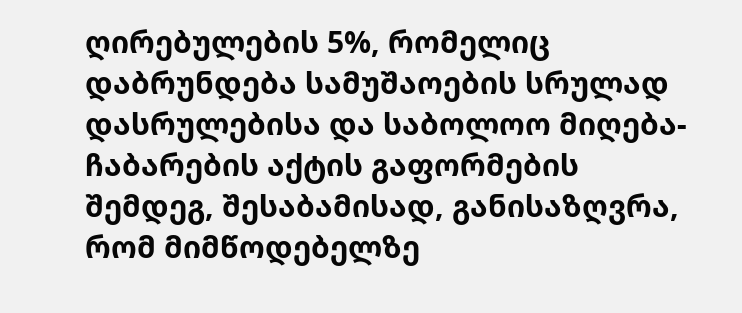ღირებულების 5%, რომელიც დაბრუნდება სამუშაოების სრულად დასრულებისა და საბოლოო მიღება- ჩაბარების აქტის გაფორმების შემდეგ, შესაბამისად, განისაზღვრა, რომ მიმწოდებელზე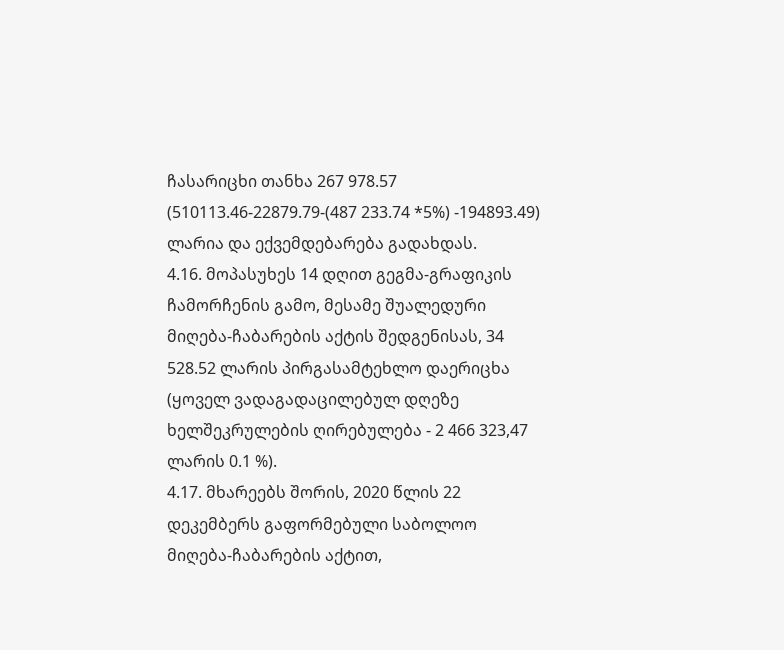ჩასარიცხი თანხა 267 978.57 (510113.46-22879.79-(487 233.74 *5%) -194893.49) ლარია და ექვემდებარება გადახდას.
4.16. მოპასუხეს 14 დღით გეგმა-გრაფიკის ჩამორჩენის გამო, მესამე შუალედური მიღება-ჩაბარების აქტის შედგენისას, 34 528.52 ლარის პირგასამტეხლო დაერიცხა (ყოველ ვადაგადაცილებულ დღეზე ხელშეკრულების ღირებულება - 2 466 323,47 ლარის 0.1 %).
4.17. მხარეებს შორის, 2020 წლის 22 დეკემბერს გაფორმებული საბოლოო მიღება-ჩაბარების აქტით,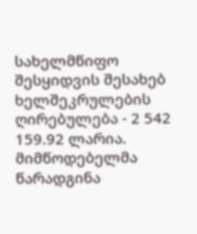სახელმწიფო შესყიდვის შესახებ ხელშეკრულების ღირებულება - 2 542 159.92 ლარია. მიმწოდებელმა წარადგინა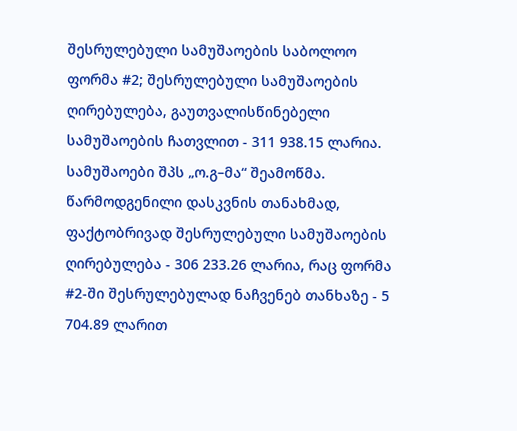შესრულებული სამუშაოების საბოლოო ფორმა #2; შესრულებული სამუშაოების ღირებულება, გაუთვალისწინებელი სამუშაოების ჩათვლით - 311 938.15 ლარია.
სამუშაოები შპს „ო.გ–მა“ შეამოწმა. წარმოდგენილი დასკვნის თანახმად, ფაქტობრივად შესრულებული სამუშაოების ღირებულება - 306 233.26 ლარია, რაც ფორმა #2-ში შესრულებულად ნაჩვენებ თანხაზე - 5 704.89 ლარით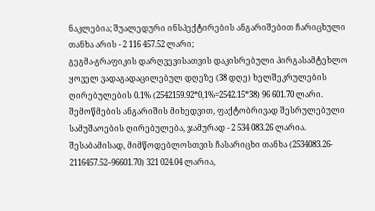ნაკლებია; შუალედური ინსპექტირების ანგარიშებით ჩარიცხული თანხა არის - 2 116 457.52 ლარი;
გეგმა-გრაფიკის დარღვევისათვის დაკისრებული პირგასამტეხლო ყოველ ვადაგადაცილებულ დღეზე (38 დღე) ხელშეკრულების ღირებულების 0.1% (2542159.92*0,1%=2542.15*38) 96 601.70 ლარი.
შემოწმების ანგარიშის მიხედვით, ფაქტობრივად შესრულებული სამუშაოების ღირებულება, ჯამურად - 2 534 083.26 ლარია. შესაბამისად, მიმწოდებლოსთვის ჩასარიცხი თანხა (2534083.26- 2116457.52–96601.70) 321 024.04 ლარია,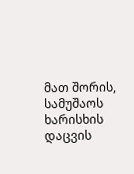მათ შორის, სამუშაოს ხარისხის დაცვის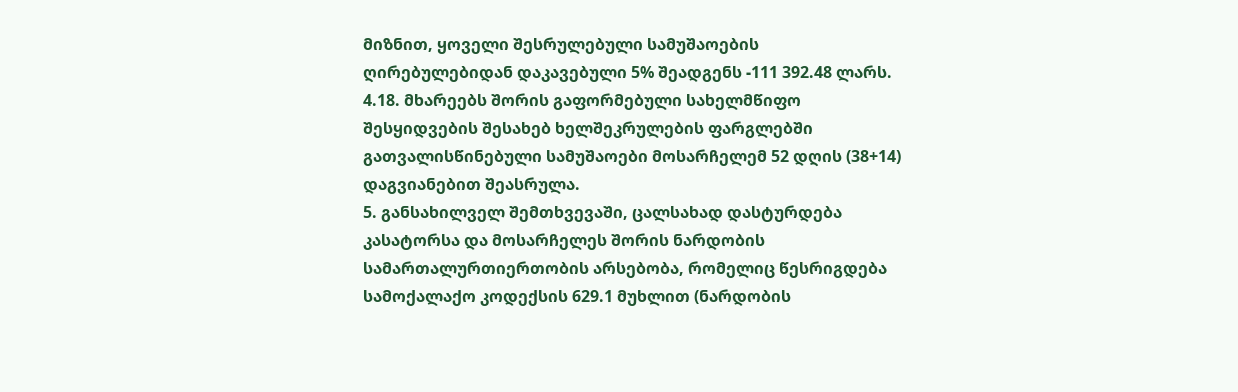მიზნით, ყოველი შესრულებული სამუშაოების ღირებულებიდან დაკავებული 5% შეადგენს -111 392.48 ლარს.
4.18. მხარეებს შორის გაფორმებული სახელმწიფო შესყიდვების შესახებ ხელშეკრულების ფარგლებში გათვალისწინებული სამუშაოები მოსარჩელემ 52 დღის (38+14) დაგვიანებით შეასრულა.
5. განსახილველ შემთხვევაში, ცალსახად დასტურდება კასატორსა და მოსარჩელეს შორის ნარდობის სამართალურთიერთობის არსებობა, რომელიც წესრიგდება სამოქალაქო კოდექსის 629.1 მუხლით (ნარდობის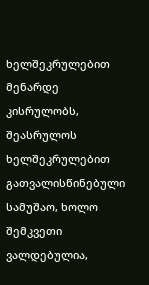ხელშეკრულებით მენარდე კისრულობს, შეასრულოს ხელშეკრულებით გათვალისწინებული სამუშაო, ხოლო შემკვეთი ვალდებულია,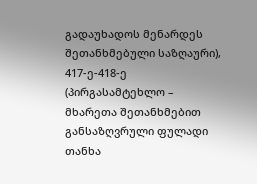გადაუხადოს მენარდეს შეთანხმებული საზღაური), 417-ე-418-ე (პირგასამტეხლო – მხარეთა შეთანხმებით განსაზღვრული ფულადი თანხა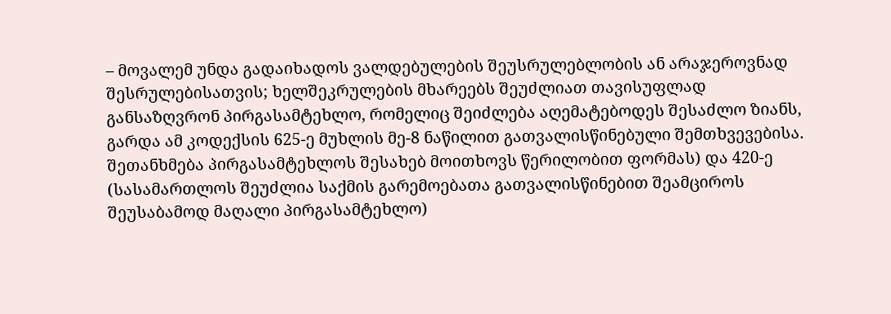– მოვალემ უნდა გადაიხადოს ვალდებულების შეუსრულებლობის ან არაჯეროვნად შესრულებისათვის; ხელშეკრულების მხარეებს შეუძლიათ თავისუფლად განსაზღვრონ პირგასამტეხლო, რომელიც შეიძლება აღემატებოდეს შესაძლო ზიანს, გარდა ამ კოდექსის 625-ე მუხლის მე-8 ნაწილით გათვალისწინებული შემთხვევებისა. შეთანხმება პირგასამტეხლოს შესახებ მოითხოვს წერილობით ფორმას) და 420-ე (სასამართლოს შეუძლია საქმის გარემოებათა გათვალისწინებით შეამციროს შეუსაბამოდ მაღალი პირგასამტეხლო)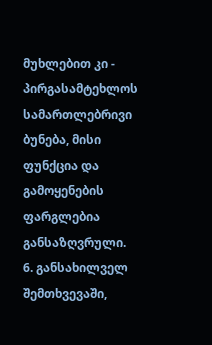მუხლებით კი - პირგასამტეხლოს სამართლებრივი ბუნება, მისი ფუნქცია და გამოყენების ფარგლებია განსაზღვრული.
6. განსახილველ შემთხვევაში,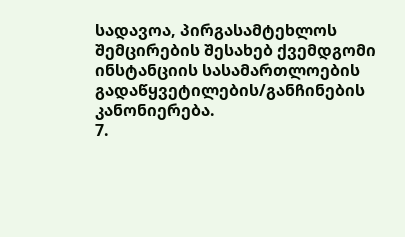სადავოა, პირგასამტეხლოს შემცირების შესახებ ქვემდგომი ინსტანციის სასამართლოების გადაწყვეტილების/განჩინების კანონიერება.
7.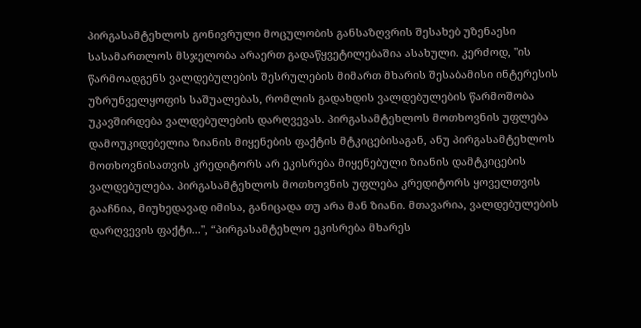პირგასამტეხლოს გონივრული მოცულობის განსაზღვრის შესახებ უზენაესი სასამართლოს მსჯელობა არაერთ გადაწყვეტილებაშია ასახული. კერძოდ, "ის წარმოადგენს ვალდებულების შესრულების მიმართ მხარის შესაბამისი ინტერესის უზრუნველყოფის საშუალებას, რომლის გადახდის ვალდებულების წარმოშობა უკავშირდება ვალდებულების დარღვევას. პირგასამტეხლოს მოთხოვნის უფლება დამოუკიდებელია ზიანის მიყენების ფაქტის მტკიცებისაგან, ანუ პირგასამტეხლოს მოთხოვნისათვის კრედიტორს არ ეკისრება მიყენებული ზიანის დამტკიცების ვალდებულება. პირგასამტეხლოს მოთხოვნის უფლება კრედიტორს ყოველთვის გააჩნია, მიუხედავად იმისა, განიცადა თუ არა მან ზიანი. მთავარია, ვალდებულების დარღვევის ფაქტი...", “პირგასამტეხლო ეკისრება მხარეს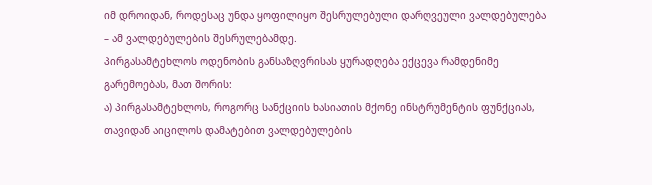იმ დროიდან, როდესაც უნდა ყოფილიყო შესრულებული დარღვეული ვალდებულება – ამ ვალდებულების შესრულებამდე.
პირგასამტეხლოს ოდენობის განსაზღვრისას ყურადღება ექცევა რამდენიმე გარემოებას, მათ შორის:
ა) პირგასამტეხლოს, როგორც სანქციის ხასიათის მქონე ინსტრუმენტის ფუნქციას, თავიდან აიცილოს დამატებით ვალდებულების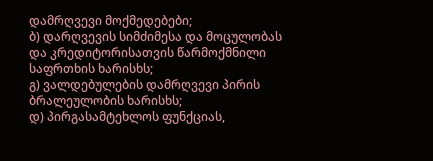დამრღვევი მოქმედებები;
ბ) დარღვევის სიმძიმესა და მოცულობას და კრედიტორისათვის წარმოქმნილი საფრთხის ხარისხს;
გ) ვალდებულების დამრღვევი პირის ბრალეულობის ხარისხს;
დ) პირგასამტეხლოს ფუნქციას,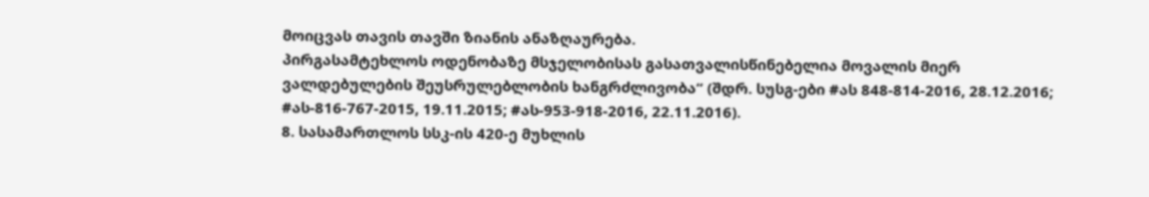მოიცვას თავის თავში ზიანის ანაზღაურება.
პირგასამტეხლოს ოდენობაზე მსჯელობისას გასათვალისწინებელია მოვალის მიერ ვალდებულების შეუსრულებლობის ხანგრძლივობა“ (შდრ. სუსგ-ები #ას 848-814-2016, 28.12.2016; #ას-816-767-2015, 19.11.2015; #ას-953-918-2016, 22.11.2016).
8. სასამართლოს სსკ-ის 420-ე მუხლის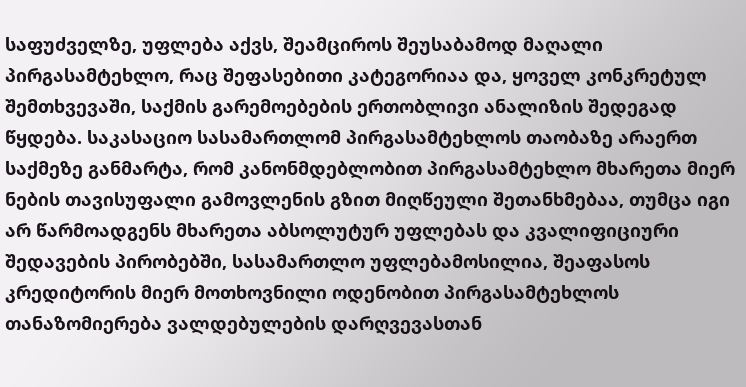საფუძველზე, უფლება აქვს, შეამციროს შეუსაბამოდ მაღალი პირგასამტეხლო, რაც შეფასებითი კატეგორიაა და, ყოველ კონკრეტულ შემთხვევაში, საქმის გარემოებების ერთობლივი ანალიზის შედეგად წყდება. საკასაციო სასამართლომ პირგასამტეხლოს თაობაზე არაერთ საქმეზე განმარტა, რომ კანონმდებლობით პირგასამტეხლო მხარეთა მიერ ნების თავისუფალი გამოვლენის გზით მიღწეული შეთანხმებაა, თუმცა იგი არ წარმოადგენს მხარეთა აბსოლუტურ უფლებას და კვალიფიციური შედავების პირობებში, სასამართლო უფლებამოსილია, შეაფასოს კრედიტორის მიერ მოთხოვნილი ოდენობით პირგასამტეხლოს თანაზომიერება ვალდებულების დარღვევასთან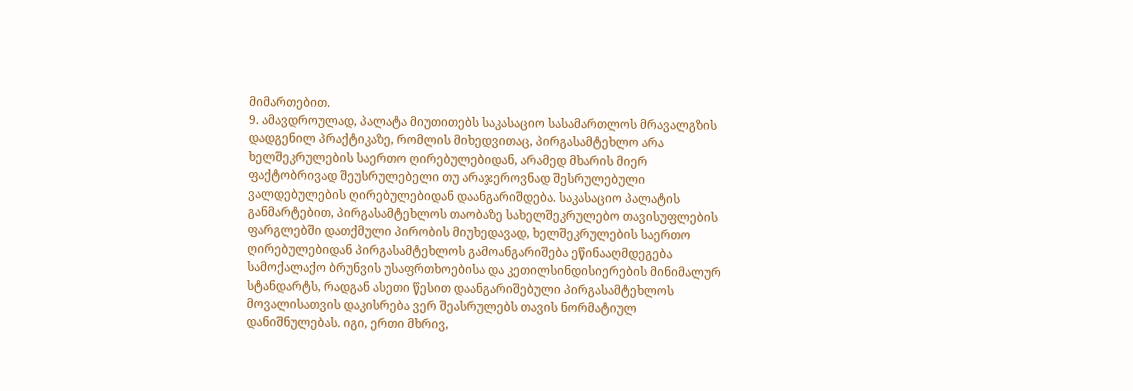მიმართებით.
9. ამავდროულად, პალატა მიუთითებს საკასაციო სასამართლოს მრავალგზის დადგენილ პრაქტიკაზე, რომლის მიხედვითაც, პირგასამტეხლო არა ხელშეკრულების საერთო ღირებულებიდან, არამედ მხარის მიერ ფაქტობრივად შეუსრულებელი თუ არაჯეროვნად შესრულებული ვალდებულების ღირებულებიდან დაანგარიშდება. საკასაციო პალატის განმარტებით, პირგასამტეხლოს თაობაზე სახელშეკრულებო თავისუფლების ფარგლებში დათქმული პირობის მიუხედავად, ხელშეკრულების საერთო ღირებულებიდან პირგასამტეხლოს გამოანგარიშება ეწინააღმდეგება სამოქალაქო ბრუნვის უსაფრთხოებისა და კეთილსინდისიერების მინიმალურ სტანდარტს, რადგან ასეთი წესით დაანგარიშებული პირგასამტეხლოს მოვალისათვის დაკისრება ვერ შეასრულებს თავის ნორმატიულ დანიშნულებას. იგი, ერთი მხრივ,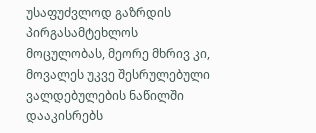უსაფუძვლოდ გაზრდის პირგასამტეხლოს მოცულობას, მეორე მხრივ კი, მოვალეს უკვე შესრულებული ვალდებულების ნაწილში დააკისრებს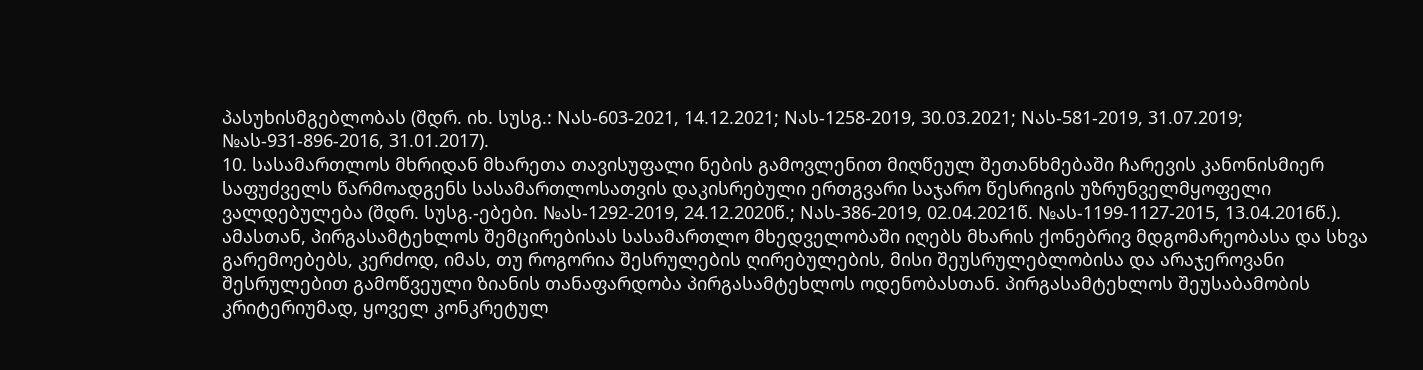პასუხისმგებლობას (შდრ. იხ. სუსგ.: Nას-603-2021, 14.12.2021; Nას-1258-2019, 30.03.2021; Nას-581-2019, 31.07.2019; №ას-931-896-2016, 31.01.2017).
10. სასამართლოს მხრიდან მხარეთა თავისუფალი ნების გამოვლენით მიღწეულ შეთანხმებაში ჩარევის კანონისმიერ საფუძველს წარმოადგენს სასამართლოსათვის დაკისრებული ერთგვარი საჯარო წესრიგის უზრუნველმყოფელი ვალდებულება (შდრ. სუსგ.-ებები. №ას-1292-2019, 24.12.2020წ.; Nას-386-2019, 02.04.2021წ. №ას-1199-1127-2015, 13.04.2016წ.). ამასთან, პირგასამტეხლოს შემცირებისას სასამართლო მხედველობაში იღებს მხარის ქონებრივ მდგომარეობასა და სხვა გარემოებებს, კერძოდ, იმას, თუ როგორია შესრულების ღირებულების, მისი შეუსრულებლობისა და არაჯეროვანი შესრულებით გამოწვეული ზიანის თანაფარდობა პირგასამტეხლოს ოდენობასთან. პირგასამტეხლოს შეუსაბამობის კრიტერიუმად, ყოველ კონკრეტულ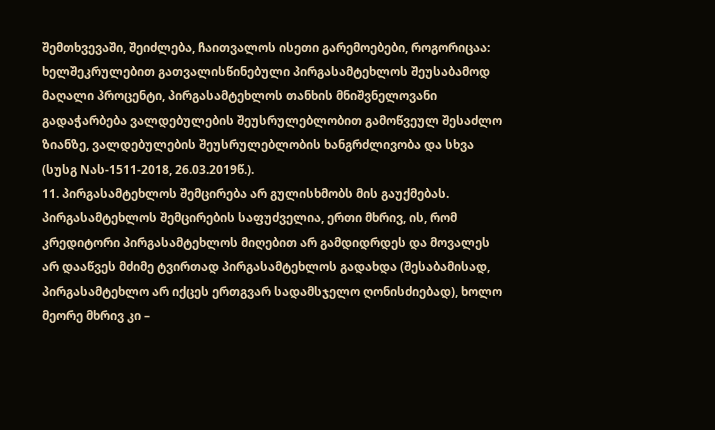შემთხვევაში, შეიძლება, ჩაითვალოს ისეთი გარემოებები, როგორიცაა: ხელშეკრულებით გათვალისწინებული პირგასამტეხლოს შეუსაბამოდ მაღალი პროცენტი, პირგასამტეხლოს თანხის მნიშვნელოვანი გადაჭარბება ვალდებულების შეუსრულებლობით გამოწვეულ შესაძლო ზიანზე, ვალდებულების შეუსრულებლობის ხანგრძლივობა და სხვა (სუსგ Nას-1511-2018, 26.03.2019წ.).
11. პირგასამტეხლოს შემცირება არ გულისხმობს მის გაუქმებას. პირგასამტეხლოს შემცირების საფუძველია, ერთი მხრივ, ის, რომ კრედიტორი პირგასამტეხლოს მიღებით არ გამდიდრდეს და მოვალეს არ დააწვეს მძიმე ტვირთად პირგასამტეხლოს გადახდა (შესაბამისად, პირგასამტეხლო არ იქცეს ერთგვარ სადამსჯელო ღონისძიებად), ხოლო მეორე მხრივ კი –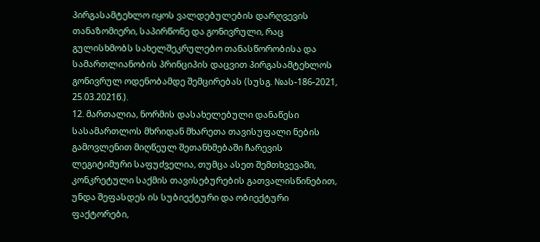პირგასამტეხლო იყოს ვალდებულების დარღვევის თანაზომიერი, საპირწონე და გონივრული, რაც გულისხმობს სახელშეკრულებო თანასწორობისა და სამართლიანობის პრინციპის დაცვით პირგასამტეხლოს გონივრულ ოდენობამდე შემცირებას (სუსგ. №ას-186-2021, 25.03.2021წ.).
12. მართალია, ნორმის დასახელებული დანაწესი სასამართლოს მხრიდან მხარეთა თავისუფალი ნების გამოვლენით მიღწეულ შეთანხმებაში ჩარევის ლეგიტიმური საფუძველია, თუმცა ასეთ შემთხვევაში, კონკრეტული საქმის თავისებურების გათვალისწინებით, უნდა შეფასდეს ის სუბიექტური და ობიექტური ფაქტორები,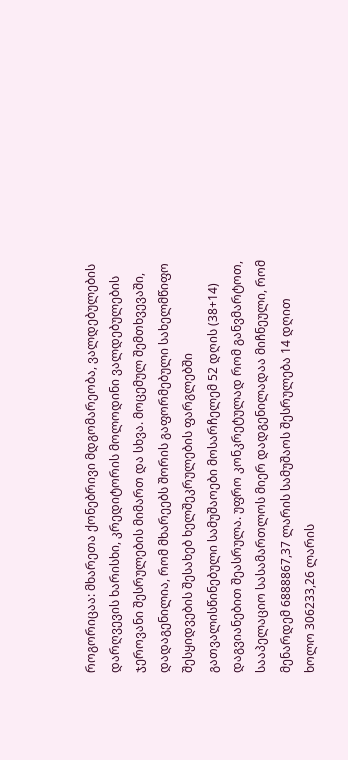როგორიცაა: მხარეთა ქონებრივი მდგომარეობა, ვალდებულების დარღვევის ხარისხი, კრედიტორის მოლოდინი ვალდებულების ჯეროვანი შესრულების მიმართ და სხვა. მოცემულ შემთხვევაში, დადაგენილია, რომ მხარეებს შორის გაფორმებული სახელმწიფო შესყიდვების შესახებ ხელშეკრულების ფარგლებში გათვალისწინებული სამუშაოები მოსარჩელემ 52 დღის (38+14) დაგვიანებით შეასრულა. უფრო კონკრეტულად რომ განვმარტოთ, სააპელაციო სასამართლოს მიერ დადგენილადაა მიჩნეული, რომ მენარდემ 6888867,37 ლარის სამუშაოს შესრულება 14 დღით ხოლო 306233,26 ლარის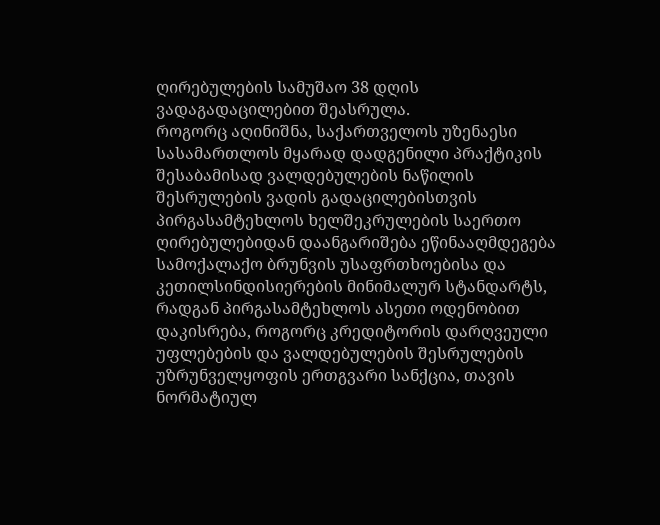ღირებულების სამუშაო 38 დღის ვადაგადაცილებით შეასრულა.
როგორც აღინიშნა, საქართველოს უზენაესი სასამართლოს მყარად დადგენილი პრაქტიკის შესაბამისად ვალდებულების ნაწილის შესრულების ვადის გადაცილებისთვის პირგასამტეხლოს ხელშეკრულების საერთო ღირებულებიდან დაანგარიშება ეწინააღმდეგება სამოქალაქო ბრუნვის უსაფრთხოებისა და კეთილსინდისიერების მინიმალურ სტანდარტს, რადგან პირგასამტეხლოს ასეთი ოდენობით დაკისრება, როგორც კრედიტორის დარღვეული უფლებების და ვალდებულების შესრულების უზრუნველყოფის ერთგვარი სანქცია, თავის ნორმატიულ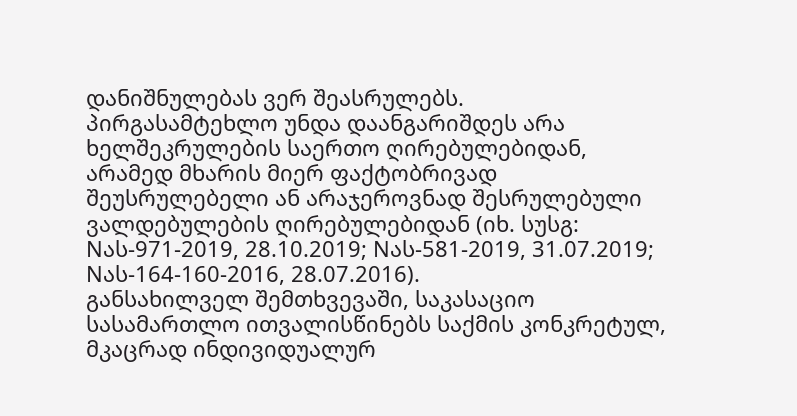დანიშნულებას ვერ შეასრულებს.
პირგასამტეხლო უნდა დაანგარიშდეს არა ხელშეკრულების საერთო ღირებულებიდან, არამედ მხარის მიერ ფაქტობრივად შეუსრულებელი ან არაჯეროვნად შესრულებული ვალდებულების ღირებულებიდან (იხ. სუსგ: Nას-971-2019, 28.10.2019; Nას-581-2019, 31.07.2019; Nას-164-160-2016, 28.07.2016).
განსახილველ შემთხვევაში, საკასაციო სასამართლო ითვალისწინებს საქმის კონკრეტულ, მკაცრად ინდივიდუალურ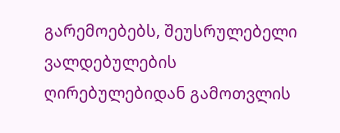გარემოებებს, შეუსრულებელი ვალდებულების ღირებულებიდან გამოთვლის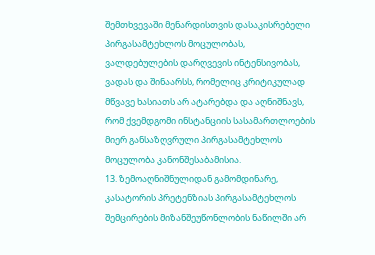შემთხვევაში მენარდისთვის დასაკისრებელი პირგასამტეხლოს მოცულობას, ვალდებულების დარღვევის ინტენსივობას, ვადას და შინაარსს, რომელიც კრიტიკულად მწვავე ხასიათს არ ატარებდა და აღნიშნავს, რომ ქვემდგომი ინსტანციის სასამართლოების მიერ განსაზღვრული პირგასამტეხლოს მოცულობა კანონშესაბამისია.
13. ზემოაღნიშნულიდან გამომდინარე, კასატორის პრეტენზიას პირგასამტეხლოს შემცირების მიზანშეუწონლობის ნაწილში არ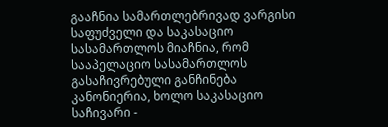გააჩნია სამართლებრივად ვარგისი საფუძველი და საკასაციო სასამართლოს მიაჩნია, რომ სააპელაციო სასამართლოს გასაჩივრებული განჩინება კანონიერია, ხოლო საკასაციო საჩივარი -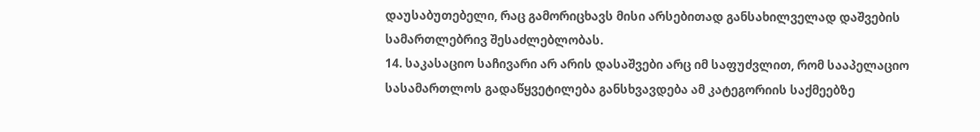დაუსაბუთებელი, რაც გამორიცხავს მისი არსებითად განსახილველად დაშვების სამართლებრივ შესაძლებლობას.
14. საკასაციო საჩივარი არ არის დასაშვები არც იმ საფუძვლით, რომ სააპელაციო სასამართლოს გადაწყვეტილება განსხვავდება ამ კატეგორიის საქმეებზე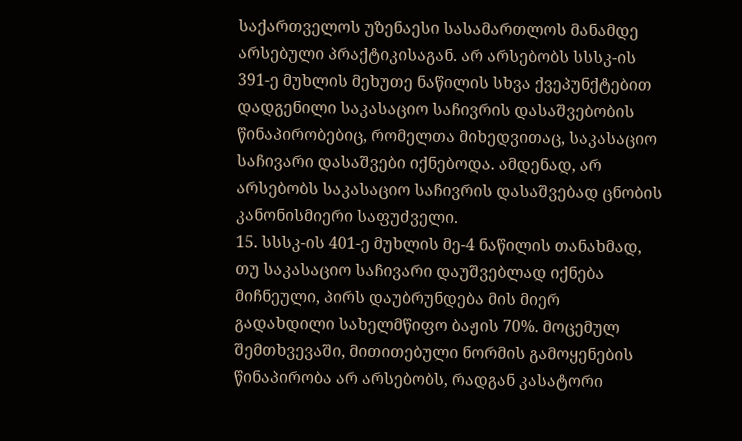საქართველოს უზენაესი სასამართლოს მანამდე არსებული პრაქტიკისაგან. არ არსებობს სსსკ-ის 391-ე მუხლის მეხუთე ნაწილის სხვა ქვეპუნქტებით დადგენილი საკასაციო საჩივრის დასაშვებობის წინაპირობებიც, რომელთა მიხედვითაც, საკასაციო საჩივარი დასაშვები იქნებოდა. ამდენად, არ არსებობს საკასაციო საჩივრის დასაშვებად ცნობის კანონისმიერი საფუძველი.
15. სსსკ-ის 401-ე მუხლის მე-4 ნაწილის თანახმად, თუ საკასაციო საჩივარი დაუშვებლად იქნება მიჩნეული, პირს დაუბრუნდება მის მიერ გადახდილი სახელმწიფო ბაჟის 70%. მოცემულ შემთხვევაში, მითითებული ნორმის გამოყენების წინაპირობა არ არსებობს, რადგან კასატორი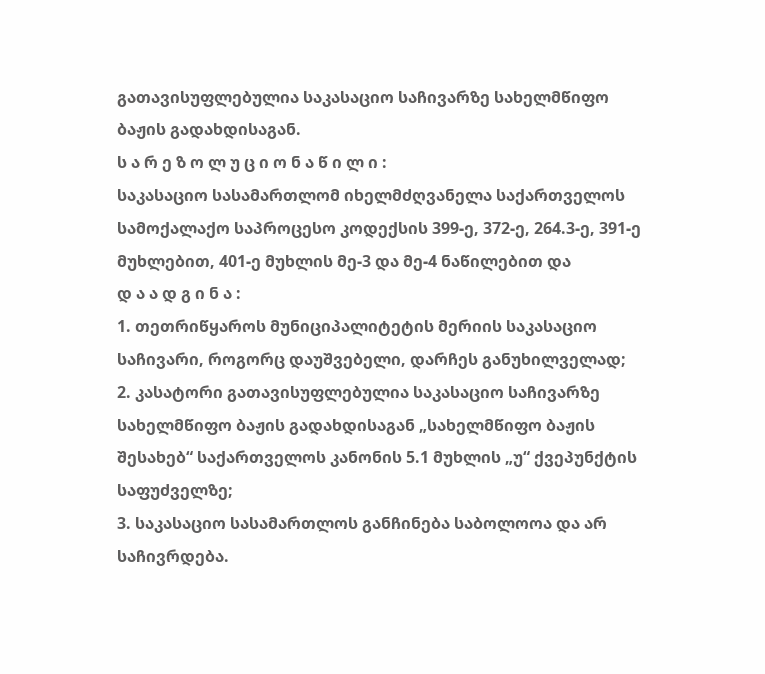გათავისუფლებულია საკასაციო საჩივარზე სახელმწიფო ბაჟის გადახდისაგან.
ს ა რ ე ზ ო ლ უ ც ი ო ნ ა წ ი ლ ი :
საკასაციო სასამართლომ იხელმძღვანელა საქართველოს სამოქალაქო საპროცესო კოდექსის 399-ე, 372-ე, 264.3-ე, 391-ე მუხლებით, 401-ე მუხლის მე-3 და მე-4 ნაწილებით და
დ ა ა დ გ ი ნ ა :
1. თეთრიწყაროს მუნიციპალიტეტის მერიის საკასაციო საჩივარი, როგორც დაუშვებელი, დარჩეს განუხილველად;
2. კასატორი გათავისუფლებულია საკასაციო საჩივარზე სახელმწიფო ბაჟის გადახდისაგან „სახელმწიფო ბაჟის შესახებ“ საქართველოს კანონის 5.1 მუხლის „უ“ ქვეპუნქტის საფუძველზე;
3. საკასაციო სასამართლოს განჩინება საბოლოოა და არ საჩივრდება.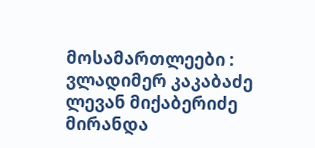მოსამართლეები : ვლადიმერ კაკაბაძე
ლევან მიქაბერიძე
მირანდა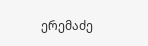ერემაძე